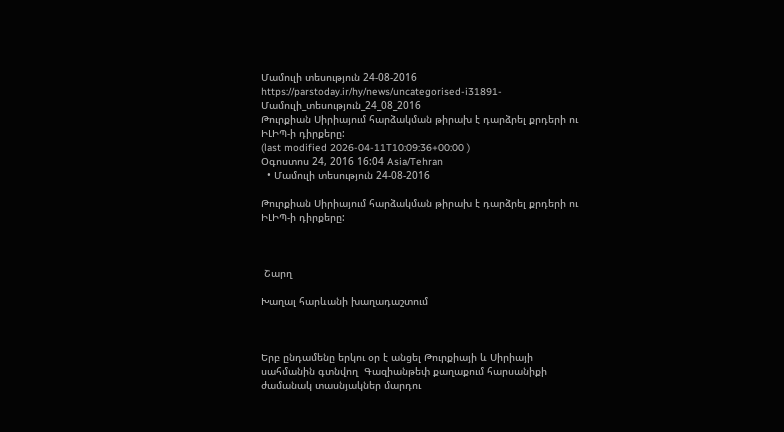Մամուլի տեսություն 24-08-2016
https://parstoday.ir/hy/news/uncategorised-i31891-Մամուլի_տեսություն_24_08_2016
Թուրքիան Սիրիայում հարձակման թիրախ է դարձրել քրդերի ու ԻԼԻՊ-ի դիրքերը:
(last modified 2026-04-11T10:09:36+00:00 )
Օգոստոս 24, 2016 16:04 Asia/Tehran
  • Մամուլի տեսություն 24-08-2016

Թուրքիան Սիրիայում հարձակման թիրախ է դարձրել քրդերի ու ԻԼԻՊ-ի դիրքերը:



 Շարղ

Խաղալ հարևանի խաղադաշտում



Երբ ընդամենը երկու օր է անցել Թուրքիայի և Սիրիայի  սահմանին գտնվող  Գազիանթեփ քաղաքում հարսանիքի ժամանակ տասնյակներ մարդու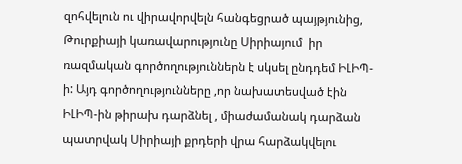զոհվելուն ու վիրավորվելն հանգեցրած պայթյունից, Թուրքիայի կառավարությունը Սիրիայում  իր ռազմական գործողություններն է սկսել ընդդեմ ԻԼԻՊ-ի: Այդ գործողությունները ,որ նախատեսված էին ԻԼԻՊ-ին թիրախ դարձնել , միաժամանակ դարձան պատրվակ Սիրիայի քրդերի վրա հարձակվելու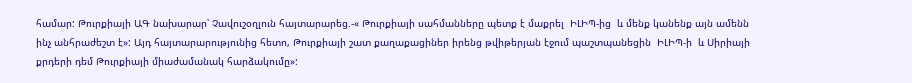համար: Թուրքիայի ԱԳ նախարար՝ Չավուշօղլուն հայտարարեց.-« Թուրքիայի սահմանները պետք է մաքրել  ԻԼԻՊ-ից  և մենք կանենք այն ամենն ինչ անհրաժեշտ է»: Այդ հայտարարությունից հետո, Թուրքիայի շատ քաղաքացիներ իրենց թվիթերյան էջում պաշտպանեցին  ԻԼԻՊ-ի  և Սիրիայի քրդերի դեմ Թուրքիայի միաժամանակ հարձակումը»: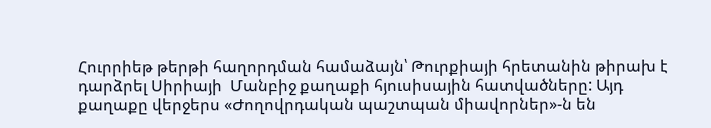Հուրրիեթ թերթի հաղորդման համաձայն՝ Թուրքիայի հրետանին թիրախ է դարձրել Սիրիայի  Մանբիջ քաղաքի հյուսիսային հատվածները: Այդ քաղաքը վերջերս «Ժողովրդական պաշտպան միավորներ»-ն են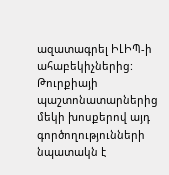ազատագրել ԻԼԻՊ-ի ահաբեկիչներից: Թուրքիայի պաշտոնատարներից մեկի խոսքերով այդ գործողությունների նպատակն է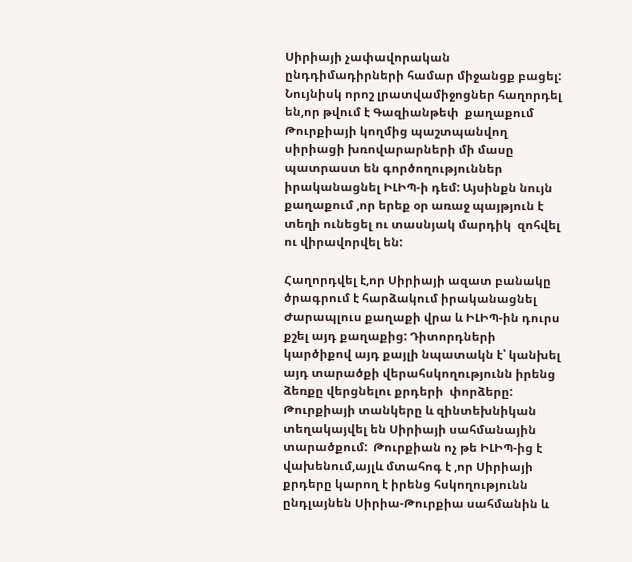Սիրիայի չափավորական ընդդիմադիրների համար միջանցք բացել: Նույնիսկ որոշ լրատվամիջոցներ հաղորդել են,որ թվում է Գազիանթեփ  քաղաքում Թուրքիայի կողմից պաշտպանվող սիրիացի խռովարարների մի մասը պատրաստ են գործողություններ իրականացնել ԻԼԻՊ-ի դեմ: Այսինքն նույն քաղաքում ,որ երեք օր առաջ պայթյուն է տեղի ունեցել ու տասնյակ մարդիկ  զոհվել ու վիրավորվել են:

Հաղորդվել է,որ Սիրիայի ազատ բանակը ծրագրում է հարձակում իրականացնել Ժարապլուս քաղաքի վրա և ԻԼԻՊ-ին դուրս քշել այդ քաղաքից: Դիտորդների կարծիքով այդ քայլի նպատակն է՝ կանխել այդ տարածքի վերահսկողությունն իրենց ձեռքը վերցնելու քրդերի  փորձերը: Թուրքիայի տանկերը և զինտեխնիկան տեղակայվել են Սիրիայի սահմանային տարածքում:  Թուրքիան ոչ թե ԻԼԻՊ-ից է վախենում,այլև մտահոգ է ,որ Սիրիայի քրդերը կարող է իրենց հսկողությունն ընդլայնեն Սիրիա-Թուրքիա սահմանին և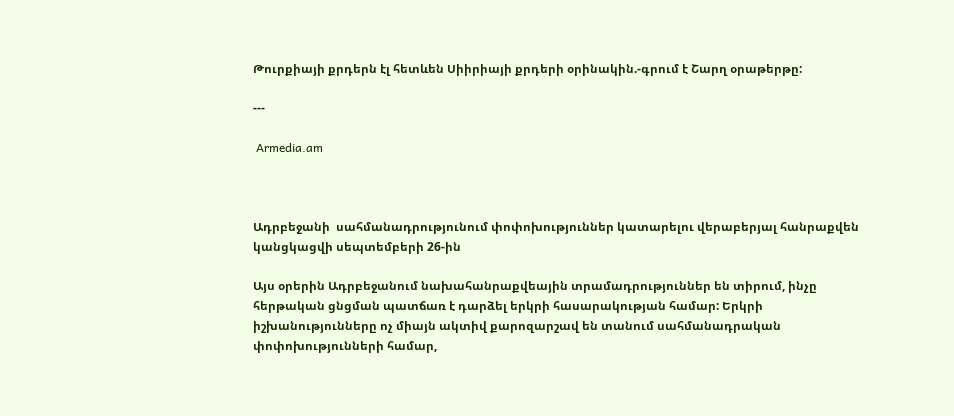Թուրքիայի քրդերն էլ հետևեն Սիիրիայի քրդերի օրինակին.-գրում է Շարղ օրաթերթը:

---

 Armedia.am



Ադրբեջանի  սահմանադրությունում փոփոխություններ կատարելու վերաբերյալ հանրաքվեն կանցկացվի սեպտեմբերի 26-ին

Այս օրերին Ադրբեջանում նախահանրաքվեային տրամադրություններ են տիրում, ինչը հերթական ցնցման պատճառ է դարձել երկրի հասարակության համար: Երկրի իշխանությունները ոչ միայն ակտիվ քարոզարշավ են տանում սահմանադրական փոփոխությունների համար,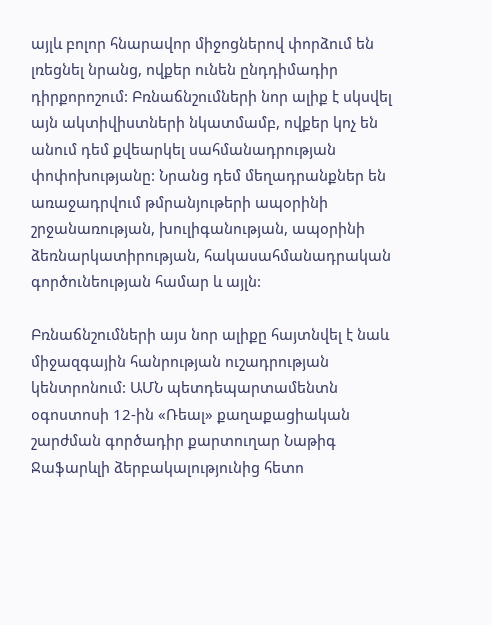այլև բոլոր հնարավոր միջոցներով փորձում են լռեցնել նրանց, ովքեր ունեն ընդդիմադիր դիրքորոշում: Բռնաճնշումների նոր ալիք է սկսվել այն ակտիվիստների նկատմամբ, ովքեր կոչ են անում դեմ քվեարկել սահմանադրության փոփոխությանը: Նրանց դեմ մեղադրանքներ են առաջադրվում թմրանյութերի ապօրինի շրջանառության, խուլիգանության, ապօրինի ձեռնարկատիրության, հակասահմանադրական գործունեության համար և այլն:

Բռնաճնշումների այս նոր ալիքը հայտնվել է նաև միջազգային հանրության ուշադրության կենտրոնում: ԱՄՆ պետդեպարտամենտն օգոստոսի 12-ին «Ռեալ» քաղաքացիական շարժման գործադիր քարտուղար Նաթիգ Ջաֆարևլի ձերբակալությունից հետո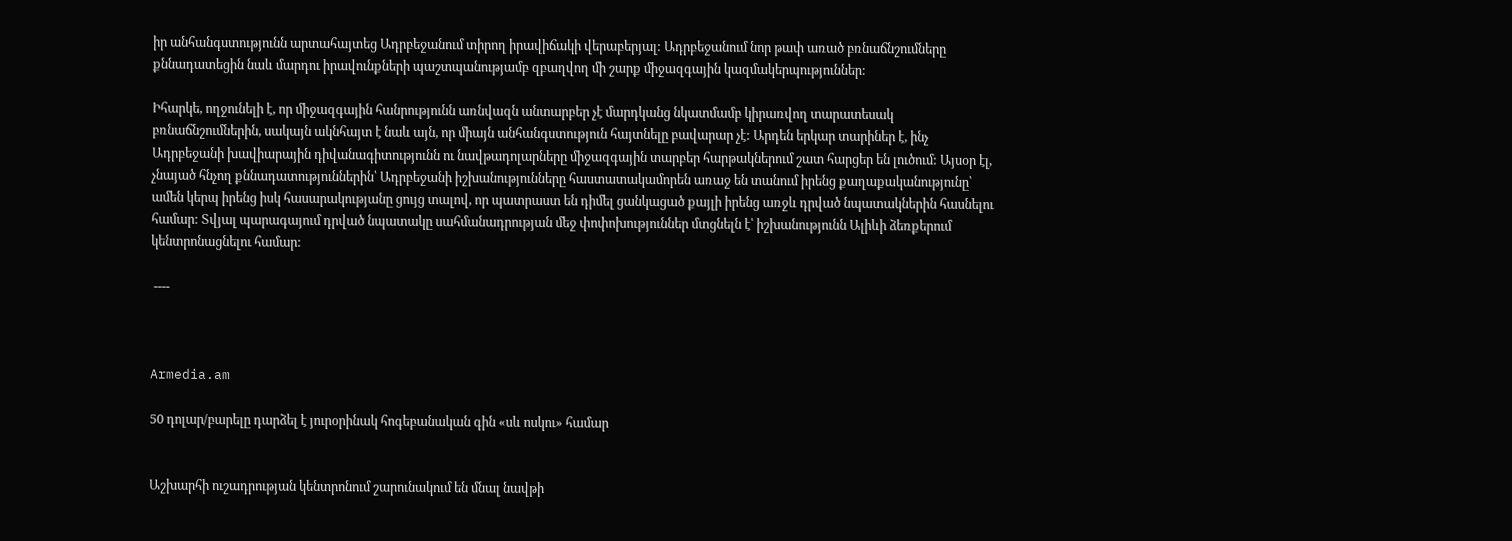իր անհանգստությունն արտահայտեց Ադրբեջանում տիրող իրավիճակի վերաբերյալ: Ադրբեջանում նոր թափ առած բռնաճնշումները քննադատեցին նաև մարդու իրավունքների պաշտպանությամբ զբաղվող մի շարք միջազգային կազմակերպություններ:

Իհարկե, ողջունելի է, որ միջազգային հանրությունն առնվազն անտարբեր չէ մարդկանց նկատմամբ կիրառվող տարատեսակ բռնաճնշումներին, սակայն ակնհայտ է նաև այն, որ միայն անհանգստություն հայտնելը բավարար չէ: Արդեն երկար տարիներ է, ինչ Ադրբեջանի խավիարային դիվանագիտությունն ու նավթադոլարները միջազգային տարբեր հարթակներում շատ հարցեր են լուծում: Այսօր էլ, չնայած հնչող քննադատություններին՝ Ադրբեջանի իշխանությունները հաստատակամորեն առաջ են տանում իրենց քաղաքականությունը՝ ամեն կերպ իրենց իսկ հասարակությանը ցույց տալով, որ պատրաստ են դիմել ցանկացած քայլի իրենց առջև դրված նպատակներին հասնելու համար: Տվյալ պարագայում դրված նպատակը սահմանադրության մեջ փոփոխություններ մտցնելն է՝ իշխանությունն Ալիևի ձեռքերում կենտրոնացնելու համար:

 ----



Armedia.am

50 դոլար/բարելը դարձել է յուրօրինակ հոգեբանական գին «սև ոսկու» համար


Աշխարհի ուշադրության կենտրոնում շարունակում են մնալ նավթի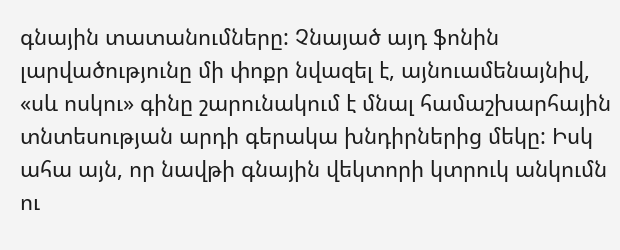գնային տատանումները: Չնայած այդ ֆոնին լարվածությունը մի փոքր նվազել է, այնուամենայնիվ, «սև ոսկու» գինը շարունակում է մնալ համաշխարհային տնտեսության արդի գերակա խնդիրներից մեկը: Իսկ ահա այն, որ նավթի գնային վեկտորի կտրուկ անկումն ու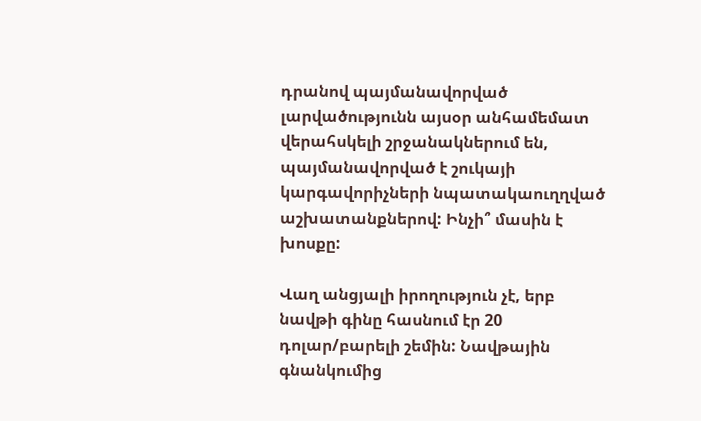դրանով պայմանավորված լարվածությունն այսօր անհամեմատ վերահսկելի շրջանակներում են, պայմանավորված է շուկայի կարգավորիչների նպատակաուղղված աշխատանքներով: Ինչի՞ մասին է խոսքը:

Վաղ անցյալի իրողություն չէ, երբ նավթի գինը հասնում էր 20 դոլար/բարելի շեմին: Նավթային գնանկումից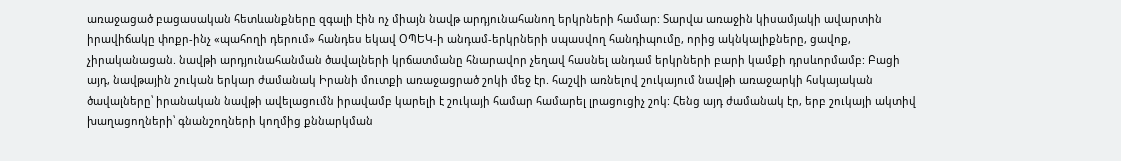առաջացած բացասական հետևանքները զգալի էին ոչ միայն նավթ արդյունահանող երկրների համար: Տարվա առաջին կիսամյակի ավարտին իրավիճակը փոքր-ինչ «պահողի դերում» հանդես եկավ ՕՊԵԿ-ի անդամ-երկրների սպասվող հանդիպումը, որից ակնկալիքները, ցավոք, չիրականացան. նավթի արդյունահանման ծավալների կրճատմանը հնարավոր չեղավ հասնել անդամ երկրների բարի կամքի դրսևորմամբ: Բացի այդ, նավթային շուկան երկար ժամանակ Իրանի մուտքի առաջացրած շոկի մեջ էր. հաշվի առնելով շուկայում նավթի առաջարկի հսկայական ծավալները՝ իրանական նավթի ավելացումն իրավամբ կարելի է շուկայի համար համարել լրացուցիչ շոկ: Հենց այդ ժամանակ էր, երբ շուկայի ակտիվ խաղացողների՝ գնանշողների կողմից քննարկման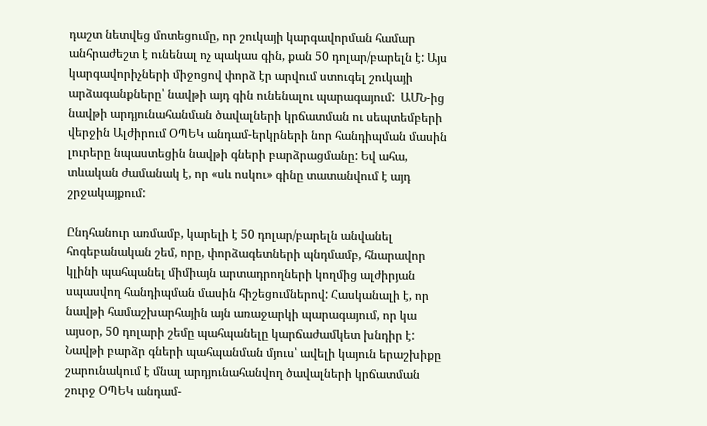դաշտ նետվեց մոտեցումը, որ շուկայի կարգավորման համար անհրաժեշտ է ունենալ ոչ պակաս գին, քան 50 դոլար/բարելն է: Այս կարգավորիչների միջոցով փորձ էր արվում ստուգել շուկայի արձագանքները՝ նավթի այդ գին ունենալու պարագայում:  ԱՄՆ-ից նավթի արդյունահանման ծավալների կրճատման ու սեպտեմբերի վերջին Ալժիրում ՕՊԵԿ անդամ-երկրների նոր հանդիպման մասին լուրերը նպաստեցին նավթի գների բարձրացմանը: Եվ ահա, տևական ժամանակ է, որ «սև ոսկու» գինը տատանվում է այդ շրջակայքում:

Ընդհանուր առմամբ, կարելի է 50 դոլար/բարելն անվանել հոգեբանական շեմ, որը, փորձագետների պնդմամբ, հնարավոր կլինի պահպանել միմիայն արտադրողների կողմից ալժիրյան սպասվող հանդիպման մասին հիշեցումներով: Հասկանալի է, որ նավթի համաշխարհային այն առաջարկի պարագայում, որ կա այսօր, 50 դոլարի շեմը պահպանելը կարճաժամկետ խնդիր է: Նավթի բարձր գների պահպանման մյուս՝ ավելի կայուն երաշխիքը շարունակում է մնալ արդյունահանվող ծավալների կրճատման շուրջ ՕՊԵԿ անդամ-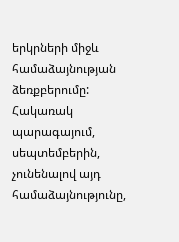երկրների միջև համաձայնության ձեռքբերումը: Հակառակ պարագայում, սեպտեմբերին, չունենալով այդ համաձայնությունը,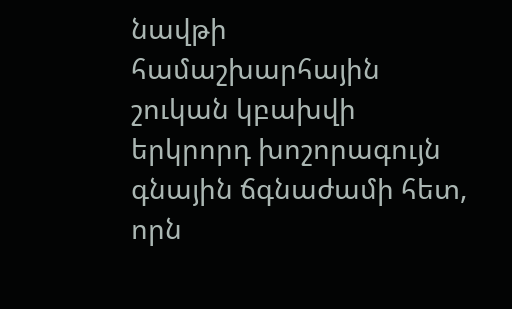նավթի համաշխարհային շուկան կբախվի երկրորդ խոշորագույն գնային ճգնաժամի հետ, որն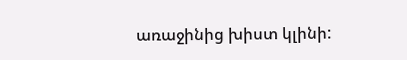առաջինից խիստ կլինի: